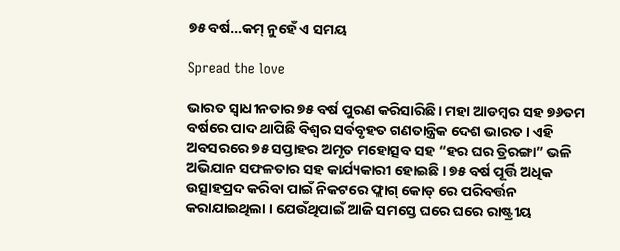୭୫ ବର୍ଷ…କମ୍ ନୁହେଁ ଏ ସମୟ

Spread the love

ଭାରତ ସ୍ୱାଧୀନତାର ୭୫ ବର୍ଷ ପୁରଣ କରିସାରିଛି। ମହା ଆଡମ୍ବର ସହ ୭୬ତମ ବର୍ଷରେ ପାଦ ଥାପିଛି ବିଶ୍ୱର ସର୍ବବୃହତ ଗଣତାନ୍ତ୍ରିକ ଦେଶ ଭାରତ । ଏହି ଅବସରରେ ୭୫ ସପ୍ତାହର ଅମୃତ ମହୋତ୍ସବ ସହ “ହର ଘର ତ୍ରିରଙ୍ଗା” ଭଳି ଅଭିଯାନ ସଫଳତାର ସହ କାର୍ଯ୍ୟକାରୀ ହୋଇଛି । ୭୫ ବର୍ଷ ପୂର୍ତ୍ତି ଅଧିକ ଉତ୍ସାହପ୍ରଦ କରିବା ପାଇଁ ନିକଟରେ ଫ୍ଲାଗ୍ କୋଡ୍ ରେ ପରିବର୍ତ୍ତନ କରାଯାଇଥିଲା । ଯେଉଁଥିପାଇଁ ଆଜି ସମସ୍ତେ ଘରେ ଘରେ ରାଷ୍ଟ୍ରୀୟ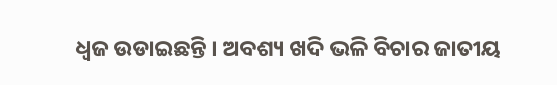ଧ୍ବଜ ଉଡାଇଛନ୍ତି । ଅବଶ୍ୟ ଖଦି ଭଳି ବିଚାର ଜାତୀୟ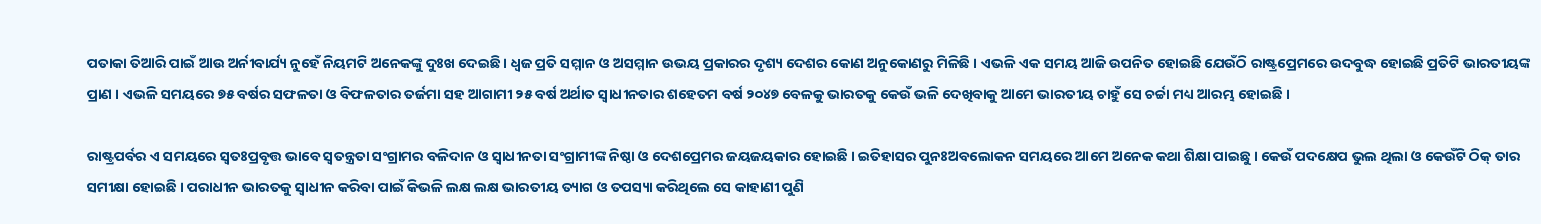ପତାକା ତିଆରି ପାଇଁ ଆଉ ଅର୍ନୀବାର୍ଯ୍ୟ ନୁହେଁ ନିୟମଟି ଅନେକଙ୍କୁ ଦୁଃଖ ଦେଇଛି । ଧ୍ବଜ ପ୍ରତି ସମ୍ମାନ ଓ ଅସମ୍ମାନ ଉଭୟ ପ୍ରକାରର ଦୃଶ୍ୟ ଦେଶର କୋଣ ଅନୁକୋଣରୁ ମିଳିଛି । ଏଭଳି ଏକ ସମୟ ଆଜି ଉପନିତ ହୋଇଛି ଯେଉଁଠି ରାଷ୍ଟ୍ରପ୍ରେମରେ ଉଦବୁଦ୍ଧ ହୋଇଛି ପ୍ରତିଟି ଭାରତୀୟଙ୍କ ପ୍ରାଣ । ଏଭଳି ସମୟରେ ୭୫ ବର୍ଷର ସଫଳତା ଓ ବିଫଳତାର ତର୍ଜମା ସହ ଆଗାମୀ ୨୫ ବର୍ଷ ଅର୍ଥାତ ସ୍ୱାଧୀନତାର ଶହେତମ ବର୍ଷ ୨୦୪୭ ବେଳକୁ ଭାରତକୁ କେଉଁ ଭଳି ଦେଖିବାକୁ ଆମେ ଭାରତୀୟ ଚାହୁଁ ସେ ଚର୍ଚ୍ଚା ମଧ୍ୟ ଆରମ୍ଭ ହୋଇଛି ।

ରାଷ୍ଟ୍ରପର୍ବର ଏ ସମୟରେ ସ୍ଵତଃପ୍ରବୃତ୍ତ ଭାବେ ସ୍ୱତନ୍ତ୍ରତା ସଂଗ୍ରାମର ବଳିଦାନ ଓ ସ୍ୱାଧୀନତା ସଂଗ୍ରାମୀଙ୍କ ନିଷ୍ଠା ଓ ଦେଶପ୍ରେମର ଜୟଜୟକାର ହୋଇଛି । ଇତିହାସର ପୁନଃଅବଲୋକନ ସମୟରେ ଆମେ ଅନେକ କଥା ଶିକ୍ଷା ପାଇଛୁ । କେଉଁ ପଦକ୍ଷେପ ଭୁଲ ଥିଲା ଓ କେଉଁଟି ଠିକ୍ ତାର ସମୀକ୍ଷା ହୋଇଛି । ପରାଧୀନ ଭାରତକୁ ସ୍ୱାଧୀନ କରିବା ପାଇଁ କିଭଳି ଲକ୍ଷ ଲକ୍ଷ ଭାରତୀୟ ତ୍ୟାଗ ଓ ତପସ୍ୟା କରିଥିଲେ ସେ କାହାଣୀ ପୁଣି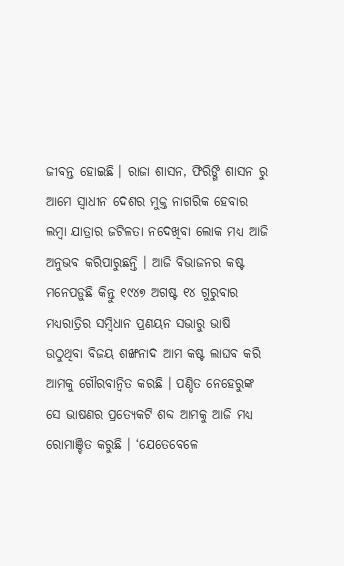ଜୀବନ୍ତ ହୋଇଛି । ରାଜା ଶାସନ, ଫିରିଙ୍ଗି ଶାସନ ରୁ ଆମେ ସ୍ୱାଧୀନ ଦେଶର ମୁକ୍ତ ନାଗରିକ ହେବାର ଲମ୍ବା ଯାତ୍ରାର ଜଟିଳତା ନଦେଖିବା ଲୋକ ମଧ୍ୟ ଆଜି ଅନୁଭବ କରିପାରୁଛନ୍ତି । ଆଜି ବିଭାଜନର କଷ୍ଟ ମନେପଡ଼ୁଛି କିନ୍ତୁ ୧୯୪୭ ଅଗଷ୍ଟ ୧୪ ଗୁରୁବାର ମଧ୍ୟରାତ୍ରିର ସମ୍ବିଧାନ ପ୍ରଣୟନ ସଭାରୁ ଭାଷି ଉଠୁଥିବା ବିଜୟ ଶଙ୍ଖନାଦ ଆମ କଷ୍ଟ ଲାଘବ କରି ଆମକୁ ଗୌରବାନ୍ବିତ କରଛି । ପଣ୍ଡିତ ନେହେରୁଙ୍କ ସେ ଭାଷଣର ପ୍ରତ୍ୟେକଟି ଶବ୍ଦ ଆମକୁ ଆଜି ମଧ୍ୟ ରୋମାଞ୍ଚିତ କରୁଛି । ‘ଯେତେବେଳେ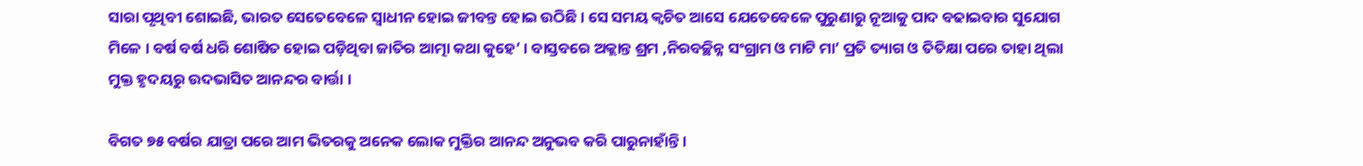ସାରା ପୃଥିବୀ ଶୋଇଛି, ଭାରତ ସେତେବେଳେ ସ୍ୱାଧୀନ ହୋଇ ଜୀବନ୍ତ ହୋଇ ଉଠିଛି । ସେ ସମୟ କ୍ବଚିତ ଆସେ ଯେତେବେଳେ ପୁରୁଣାରୁ ନୂଆକୁ ପାଦ ବଢାଇବାର ସୁଯୋଗ ମିଳେ । ବର୍ଷ ବର୍ଷ ଧରି ଶୋଷିତ ହୋଇ ପଡ଼ିଥିବା ଜାତିର ଆତ୍ମା କଥା କୁହେ’ । ବାସ୍ତବରେ ଅକ୍ଲାନ୍ତ ଶ୍ରମ ,ନିରବଚ୍ଛିନ୍ନ ସଂଗ୍ରାମ ଓ ମାଟି ମା’ ପ୍ରତି ତ୍ୟାଗ ଓ ତିତିକ୍ଷା ପରେ ତାହା ଥିଲା ମୁକ୍ତ ହୃଦୟରୁ ଉଦଭାସିତ ଆନନ୍ଦର ବାର୍ତ୍ତା ।

ବିଗତ ୭୫ ବର୍ଷର ଯାତ୍ରା ପରେ ଆମ ଭିତରକୁ ଅନେକ ଲୋକ ମୁକ୍ତିର ଆନନ୍ଦ ଅନୁଭବ କରି ପାରୁନାହାଁନ୍ତି ।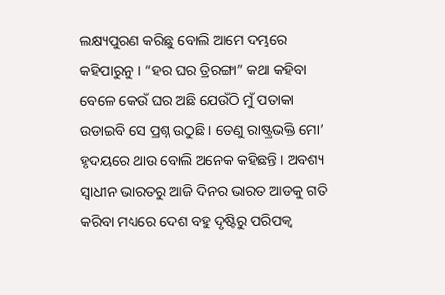ଲକ୍ଷ୍ୟପୁରଣ କରିଛୁ ବୋଲି ଆମେ ଦମ୍ଭରେ କହିପାରୁନୁ । “ହର ଘର ତ୍ରିରଙ୍ଗା” କଥା କହିବା ବେଳେ କେଉଁ ଘର ଅଛି ଯେଉଁଠି ମୁଁ ପତାକା ଉଡାଇବି ସେ ପ୍ରଶ୍ନ ଉଠୁଛି । ତେଣୁ ରାଷ୍ଟ୍ରଭକ୍ତି ମୋ’ ହୃଦୟରେ ଥାଉ ବୋଲି ଅନେକ କହିଛନ୍ତି । ଅବଶ୍ୟ ସ୍ୱାଧୀନ ଭାରତରୁ ଆଜି ଦିନର ଭାରତ ଆଡକୁ ଗତି କରିବା ମଧ୍ୟରେ ଦେଶ ବହୁ ଦୃଷ୍ଟିରୁ ପରିପକ୍ବ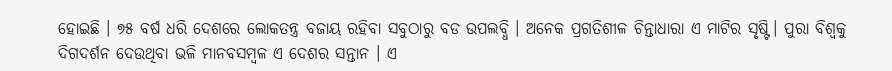ହୋଇଛି । ୭୫ ବର୍ଷ ଧରି ଦେଶରେ ଲୋକତନ୍ତ୍ର ବଜାୟ ରହିବା ସବୁଠାରୁ ବଡ ଉପଲବ୍ଧି । ଅନେକ ପ୍ରଗତିଶୀଳ ଚିନ୍ତାଧାରା ଏ ମାଟିର ସୃଷ୍ଟି। ପୁରା ବିଶ୍ୱକୁ ଦିଗଦର୍ଶନ ଦେଉଥିବା ଭଳି ମାନବସମ୍ବଳ ଏ ଦେଶର ସନ୍ତାନ । ଏ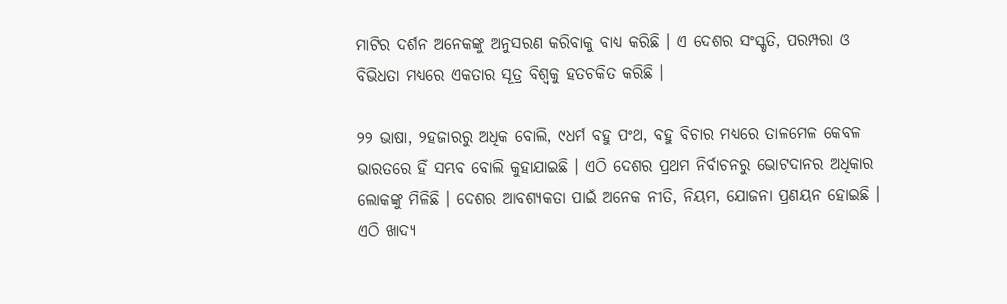ମାଟିର ଦର୍ଶନ ଅନେକଙ୍କୁ ଅନୁସରଣ କରିବାକୁ ବାଧ୍ୟ କରିଛି । ଏ ଦେଶର ସଂସ୍କୃତି, ପରମ୍ପରା ଓ ବିଭିଧତା ମଧ୍ୟରେ ଏକତାର ସୂତ୍ର ବିଶ୍ୱକୁ ହତଚକିତ କରିଛି ।

୨୨ ଭାଷା, ୨ହଜାରରୁ ଅଧିକ ବୋଲି, ୯ଧର୍ମ ବହୁ ପଂଥ, ବହୁ ବିଚାର ମଧ୍ୟରେ ତାଳମେଳ କେବଳ ଭାରତରେ ହିଁ ସମ୍ଭବ ବୋଲି କୁହାଯାଇଛି । ଏଠି ଦେଶର ପ୍ରଥମ ନିର୍ବାଚନରୁ ଭୋଟଦାନର ଅଧିକାର ଲୋକଙ୍କୁ ମିଳିଛି । ଦେଶର ଆବଶ୍ୟକତା ପାଇଁ ଅନେକ ନୀତି, ନିୟମ, ଯୋଜନା ପ୍ରଣୟନ ହୋଇଛି । ଏଠି ଖାଦ୍ୟ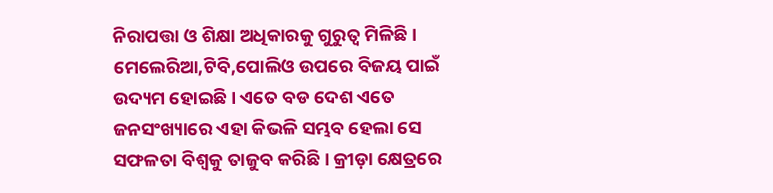ନିରାପତ୍ତା ଓ ଶିକ୍ଷା ଅଧିକାରକୁ ଗୁରୁତ୍ୱ ମିଳିଛି । ମେଲେରିଆ,ଟିବି,ପୋଲିଓ ଉପରେ ବିଜୟ ପାଇଁ ଉଦ୍ୟମ ହୋଇଛି । ଏତେ ବଡ ଦେଶ ଏତେ ଜନସଂଖ୍ୟାରେ ଏହା କିଭଳି ସମ୍ଭବ ହେଲା ସେ ସଫଳତା ବିଶ୍ୱକୁ ତାଜୁବ କରିଛି । କ୍ରୀଡ଼ା କ୍ଷେତ୍ରରେ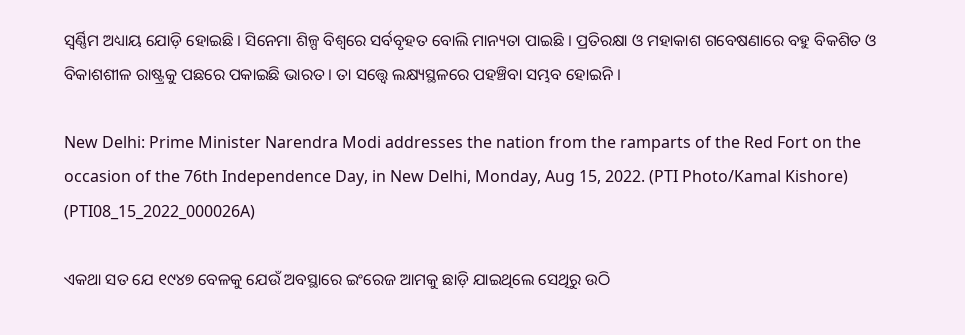ସ୍ୱର୍ଣ୍ଣିମ ଅଧ୍ୟାୟ ଯୋଡ଼ି ହୋଇଛି । ସିନେମା ଶିଳ୍ପ ବିଶ୍ୱରେ ସର୍ବବୃହତ ବୋଲି ମାନ୍ୟତା ପାଇଛି । ପ୍ରତିରକ୍ଷା ଓ ମହାକାଶ ଗବେଷଣାରେ ବହୁ ବିକଶିତ ଓ ବିକାଶଶୀଳ ରାଷ୍ଟ୍ରକୁ ପଛରେ ପକାଇଛି ଭାରତ । ତା ସତ୍ତ୍ବେ ଲକ୍ଷ୍ୟସ୍ଥଳରେ ପହଞ୍ଚିବା ସମ୍ଭବ ହୋଇନି ।

New Delhi: Prime Minister Narendra Modi addresses the nation from the ramparts of the Red Fort on the occasion of the 76th Independence Day, in New Delhi, Monday, Aug 15, 2022. (PTI Photo/Kamal Kishore) (PTI08_15_2022_000026A)

ଏକଥା ସତ ଯେ ୧୯୪୭ ବେଳକୁ ଯେଉଁ ଅବସ୍ଥାରେ ଇଂରେଜ ଆମକୁ ଛାଡ଼ି ଯାଇଥିଲେ ସେଥିରୁ ଉଠି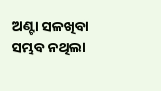ଅଣ୍ଟା ସଳଖିବା ସମ୍ଭବ ନଥିଲା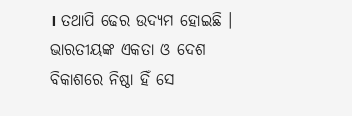। ତଥାପି ଢେର ଉଦ୍ୟମ ହୋଇଛି । ଭାରତୀୟଙ୍କ ଏକତା ଓ ଦେଶ ବିକାଶରେ ନିଷ୍ଠା ହିଁ ସେ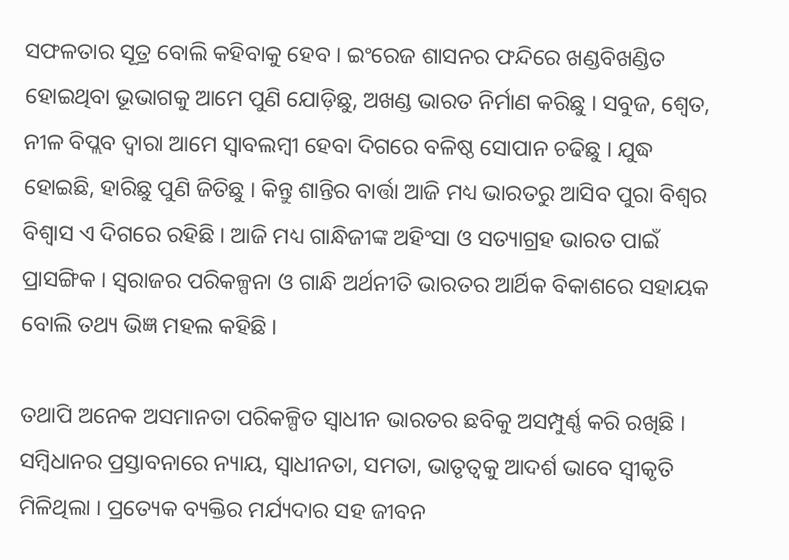ସଫଳତାର ସୂତ୍ର ବୋଲି କହିବାକୁ ହେବ । ଇଂରେଜ ଶାସନର ଫନ୍ଦିରେ ଖଣ୍ଡବିଖଣ୍ଡିତ ହୋଇଥିବା ଭୂଭାଗକୁ ଆମେ ପୁଣି ଯୋଡ଼ିଛୁ, ଅଖଣ୍ଡ ଭାରତ ନିର୍ମାଣ କରିଛୁ । ସବୁଜ, ଶ୍ୱେତ, ନୀଳ ବିପ୍ଲବ ଦ୍ୱାରା ଆମେ ସ୍ୱାବଲମ୍ବୀ ହେବା ଦିଗରେ ବଳିଷ୍ଠ ସୋପାନ ଚଢିଛୁ । ଯୁଦ୍ଧ ହୋଇଛି, ହାରିଛୁ ପୁଣି ଜିତିଛୁ । କିନ୍ତୁ ଶାନ୍ତିର ବାର୍ତ୍ତା ଆଜି ମଧ୍ୟ ଭାରତରୁ ଆସିବ ପୁରା ବିଶ୍ୱର ବିଶ୍ୱାସ ଏ ଦିଗରେ ରହିଛି । ଆଜି ମଧ୍ୟ ଗାନ୍ଧିଜୀଙ୍କ ଅହିଂସା ଓ ସତ୍ୟାଗ୍ରହ ଭାରତ ପାଇଁ ପ୍ରାସଙ୍ଗିକ । ସ୍ୱରାଜର ପରିକଳ୍ପନା ଓ ଗାନ୍ଧି ଅର୍ଥନୀତି ଭାରତର ଆର୍ଥିକ ବିକାଶରେ ସହାୟକ ବୋଲି ତଥ୍ୟ ଭିଜ୍ଞ ମହଲ କହିଛି ।

ତଥାପି ଅନେକ ଅସମାନତା ପରିକଳ୍ପିତ ସ୍ୱାଧୀନ ଭାରତର ଛବିକୁ ଅସମ୍ପୁର୍ଣ୍ଣ କରି ରଖିଛି । ସମ୍ବିଧାନର ପ୍ରସ୍ତାବନାରେ ନ୍ୟାୟ, ସ୍ୱାଧୀନତା, ସମତା, ଭାତୃତ୍ଵକୁ ଆଦର୍ଶ ଭାବେ ସ୍ୱୀକୃତି ମିଳିଥିଲା । ପ୍ରତ୍ୟେକ ବ୍ୟକ୍ତିର ମର୍ଯ୍ୟଦାର ସହ ଜୀବନ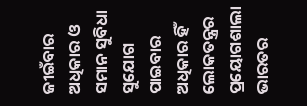ଜୀଇଁବାର ଅଧିକାର ଓ ସମାନ ସୁବିଧା ସୁଯୋଗ ପାଇବାର ଅଧିକାର ହିଁ ଲୋକତନ୍ତ୍ରର ପ୍ରୟୋଗଶାଲା ଭାରତର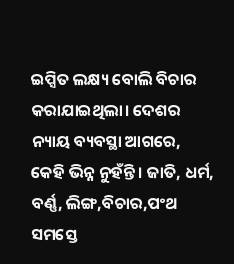ଇପ୍ସିତ ଲକ୍ଷ୍ୟ ବୋଲି ବିଚାର କରାଯାଇଥିଲା। ଦେଶର ନ୍ୟାୟ ବ୍ୟବସ୍ଥା ଆଗରେ, କେହି ଭିନ୍ନ ନୁହଁନ୍ତି । ଜାତି, ଧର୍ମ, ବର୍ଣ୍ଣ, ଲିଙ୍ଗ,ବିଚାର,ପଂଥ ସମସ୍ତେ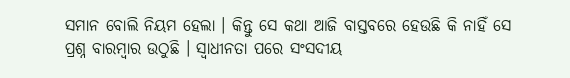ସମାନ ବୋଲି ନିୟମ ହେଲା । କିନ୍ତୁ ସେ କଥା ଆଜି ବାସ୍ତବରେ ହେଉଛି କି ନାହିଁ ସେ ପ୍ରଶ୍ନ ବାରମ୍ବାର ଉଠୁଛି । ସ୍ୱାଧୀନତା ପରେ ସଂସଦୀୟ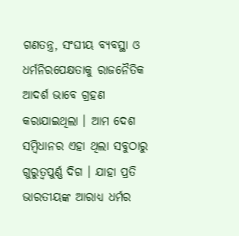ଗଣତନ୍ତ୍ର, ସଂଘୀୟ ବ୍ୟବସ୍ଥା ଓ ଧର୍ମନିରପେକ୍ଷତାକୁ ରାଜନୈତିକ ଆଦର୍ଶ ଭାବେ ଗ୍ରହଣ କରାଯାଇଥିଲା । ଆମ ଦେଶ ସମ୍ବିଧାନର ଏହା ଥିଲା ସବୁଠାରୁ ଗୁରୁତ୍ବପୁର୍ଣ୍ଣ ଦିଗ । ଯାହା ପ୍ରତି ଭାରତୀୟଙ୍କ ଆରାଧ୍ୟ ଧର୍ମର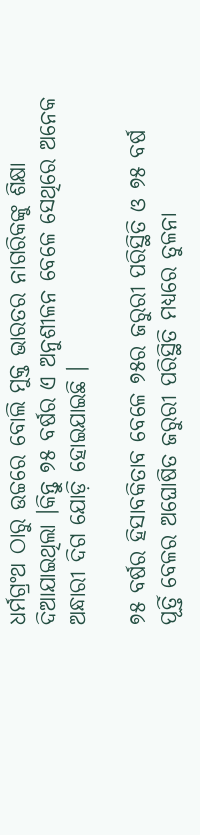ଧର୍ମଗ୍ରଂଥ ଠାରୁ ଉଚ୍ଚରେ ବୋଲି ମୁକ୍ତ ଭାରତର ନାଗରିକଙ୍କୁ ଶିକ୍ଷା ଦିଆଯାଇଥିଲା ।କିନ୍ତୁ ୭୫ ବର୍ଷର ଏ ଅନୁଶୀଳନ ବେଳେ ସେଥିରେ ଅନେକ ଅନ୍ଧାରୀ ଦିଗ ଯୋଡ଼ି ହୋଇଯାଇଛି ।

୭୫ ବର୍ଷର ହିସାବକିତାବ ବେଳେ ୭୫ର ଜରୁରୀ ପରିସ୍ଥିତି ଓ ୭୫ ବର୍ଷ ପୂର୍ତ୍ତି ବେଳର ଅଘୋଷିତ ଜରୁରୀ ପରିସ୍ଥିତି ମଧ୍ୟରେ ତୁଳନା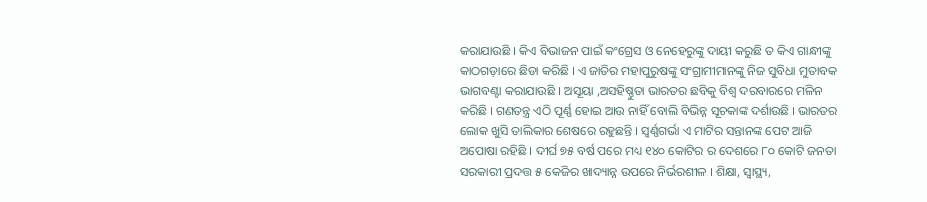କରାଯାଉଛି । କିଏ ବିଭାଜନ ପାଇଁ କଂଗ୍ରେସ ଓ ନେହେରୁଙ୍କୁ ଦାୟୀ କରୁଛି ତ କିଏ ଗାନ୍ଧୀଙ୍କୁ କାଠଗଡ଼ାରେ ଛିଡା କରିଛି । ଏ ଜାତିର ମହାପୁରୁଷଙ୍କୁ ସଂଗ୍ରାମୀମାନଙ୍କୁ ନିଜ ସୁବିଧା ମୁତାବକ ଭାଗବଣ୍ଟା କରାଯାଉଛି । ଅସୂୟା ,ଅସହିଷ୍ଣୁତା ଭାରତର ଛବିକୁ ବିଶ୍ୱ ଦରବାରରେ ମଳିନ କରିଛି । ଗଣତନ୍ତ୍ର ଏଠି ପୂର୍ଣ୍ଣ ହୋଇ ଆଉ ନାହିଁ ବୋଲି ବିଭିନ୍ନ ସୂଚକାଙ୍କ ଦର୍ଶାଉଛି । ଭାରତର ଲୋକ ଖୁସି ତାଲିକାର ଶେଷରେ ରହୁଛନ୍ତି । ସ୍ଵର୍ଣ୍ଣଗର୍ଭା ଏ ମାଟିର ସନ୍ତାନଙ୍କ ପେଟ ଆଜି ଅପୋଷା ରହିଛି । ଦୀର୍ଘ ୭୫ ବର୍ଷ ପରେ ମଧ୍ୟ ୧୪୦ କୋଟିର ର ଦେଶରେ ୮୦ କୋଟି ଜନତା ସରକାରୀ ପ୍ରଦତ୍ତ ୫ କେଜିର ଖାଦ୍ୟାନ୍ନ ଉପରେ ନିର୍ଭରଶୀଳ । ଶିକ୍ଷା, ସ୍ୱାସ୍ଥ୍ୟ,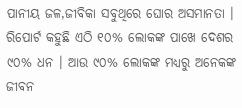ପାନୀୟ ଜଳ,ଜୀବିକା ସବୁଥିରେ ଘୋର ଅସମାନତା । ରିପୋର୍ଟ କହୁଛି ଏଠି ୧୦% ଲୋକଙ୍କ ପାଖେ ଦେଶର ୯୦% ଧନ । ଆଉ ୯୦% ଲୋକଙ୍କ ମଧ୍ୟରୁ ଅନେକଙ୍କ ଜୀବନ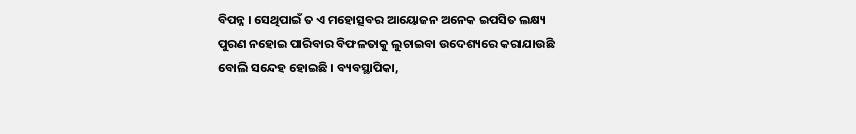ବିପନ୍ନ । ସେଥିପାଇଁ ତ ଏ ମହୋତ୍ସବର ଆୟୋଜନ ଅନେକ ଇପସିତ ଲକ୍ଷ୍ୟ ପୁରଣ ନହୋଇ ପାରିବାର ବିଫଳତାକୁ ଲୁଚାଇବା ଉଦେଶ୍ୟରେ କରାଯାଉଛି ବୋଲି ସନ୍ଦେହ ହୋଇଛି । ବ୍ୟବସ୍ଥାପିକା,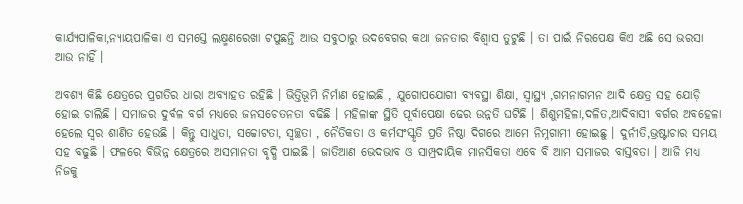କାର୍ଯ୍ୟପାଳିକା,ନ୍ୟାୟପାଳିକା ଏ ସମସ୍ତେ ଲକ୍ଷ୍ମଣରେଖା ଟପୁଛନ୍ତି ଆଉ ସବୁଠାରୁ ଉଦବେଗର କଥା ଜନତାର ବିଶ୍ୱାସ ତୁଟୁଛି । ତା ପାଇଁ ନିରପେକ୍ଷ କିଏ ଅଛି ସେ ଭରସା ଆଉ ନାହିଁ ।

ଅବଶ୍ୟ କିଛି କ୍ଷେତ୍ରରେ ପ୍ରଗତିର ଧାରା ଅବ୍ୟାହତ ରହିଛି । ଭିତ୍ତିଭୂମି ନିର୍ମାଣ ହୋଇଛି , ଯୁଗୋପଯୋଗୀ ବ୍ୟବସ୍ଥା ଶିକ୍ଷା, ସ୍ୱାସ୍ଥ୍ୟ ,ଗମନାଗମନ ଆଦି କ୍ଷେତ୍ର ସହ ଯୋଡ଼ି ହୋଇ ଚାଲିଛି । ସମାଜର ଦୁର୍ବଳ ବର୍ଗ ମଧ୍ୟରେ ଜନସଚେତନତା ବଢିଛି । ମହିଳାଙ୍କ ସ୍ଥିତି ପୂର୍ବାପେକ୍ଷା ଢେର ଉନ୍ନତି ଘଟିଛି । ଶିଶୁମହିଳା,ଦଳିତ,ଆଦିବାସୀ ବର୍ଗର ଅବହେଳା ହେଲେ ସ୍ୱର ଶାଣିତ ହେଉଛି । କିନ୍ତୁ ସାଧୁତା, ସଚ୍ଚୋଟତା, ସ୍ୱଚ୍ଛତା , ନୈତିକତା ଓ କର୍ମସଂସ୍କୃତି ପ୍ରତି ନିଷ୍ଠା ଦିଗରେ ଆମେ ନିମ୍ନଗାମୀ ହୋଇଛୁ । ଦୁର୍ନୀତି,ଭ୍ରଷ୍ଟାଚାର ସମୟ ସହ ବଢୁଛି । ଫଳରେ ବିଭିନ୍ନ କ୍ଷେତ୍ରରେ ଅସମାନତା ବୃଦ୍ଧି ପାଇଛି । ଜାତିଆଣ ଭେଦଭାବ ଓ ସାମ୍ପ୍ରଦାୟିକ ମାନସିକତା ଏବେ ବି ଆମ ସମାଜର ବାସ୍ତବତା । ଆଜି ମଧ୍ୟ ନିଜକୁ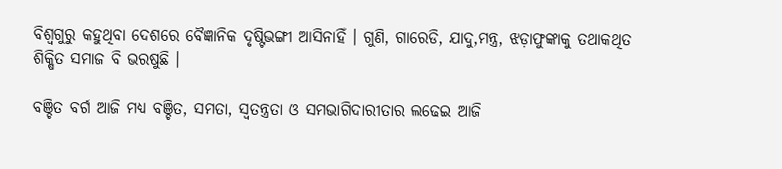ବିଶ୍ଵଗୁରୁ କହୁଥିବା ଦେଶରେ ବୈଜ୍ଞାନିକ ଦୃଷ୍ଟିଭଙ୍ଗୀ ଆସିନାହିଁ । ଗୁଣି, ଗାରେଡି, ଯାଦୁ,ମନ୍ତ୍ର, ଝଡ଼ାଫୁଙ୍କାକୁ ତଥାକଥିତ ଶିକ୍ଷିତ ସମାଜ ବି ଭରଷୁଛି ।

ବଞ୍ଚିତ ବର୍ଗ ଆଜି ମଧ୍ୟ ବଞ୍ଚିତ, ସମତା, ସ୍ୱତନ୍ତ୍ରତା ଓ ସମଭାଗିଦାରୀତାର ଲଢେଇ ଆଜି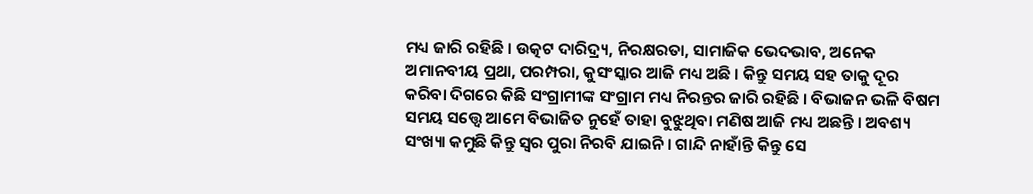ମଧ୍ୟ ଜାରି ରହିଛି । ଉତ୍କଟ ଦାରିଦ୍ର୍ୟ, ନିରକ୍ଷରତା, ସାମାଜିକ ଭେଦଭାବ, ଅନେକ ଅମାନବୀୟ ପ୍ରଥା, ପରମ୍ପରା, କୁସଂସ୍କାର ଆଜି ମଧ୍ୟ ଅଛି । କିନ୍ତୁ ସମୟ ସହ ତାକୁ ଦୂର କରିବା ଦିଗରେ କିଛି ସଂଗ୍ରାମୀଙ୍କ ସଂଗ୍ରାମ ମଧ୍ୟ ନିରନ୍ତର ଜାରି ରହିଛି । ବିଭାଜନ ଭଳି ବିଷମ ସମୟ ସତ୍ତ୍ବେ ଆମେ ବିଭାଜିତ ନୁହେଁ ତାହା ବୁଝୁଥିବା ମଣିଷ ଆଜି ମଧ୍ୟ ଅଛନ୍ତି । ଅବଶ୍ୟ ସଂଖ୍ୟା କମୁଛି କିନ୍ତୁ ସ୍ୱର ପୁରା ନିରବି ଯାଇନି । ଗାନ୍ଦି ନାହାଁନ୍ତି କିନ୍ତୁ ସେ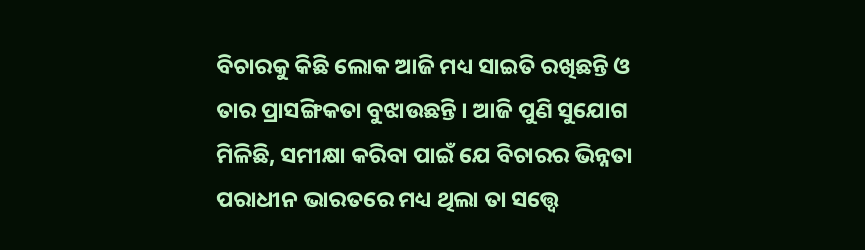ବିଚାରକୁ କିଛି ଲୋକ ଆଜି ମଧ୍ୟ ସାଇତି ରଖିଛନ୍ତି ଓ ତାର ପ୍ରାସଙ୍ଗିକତା ବୁଝାଉଛନ୍ତି । ଆଜି ପୁଣି ସୁଯୋଗ ମିଳିଛି, ସମୀକ୍ଷା କରିବା ପାଇଁ ଯେ ବିଚାରର ଭିନ୍ନତା ପରାଧୀନ ଭାରତରେ ମଧ୍ୟ ଥିଲା ତା ସତ୍ତ୍ବେ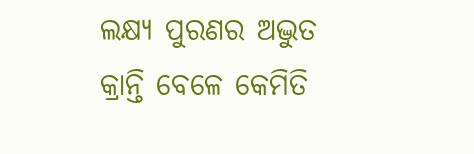ଲକ୍ଷ୍ୟ ପୁରଣର ଅଦ୍ଭୁତ କ୍ରାନ୍ତି ବେଳେ କେମିତି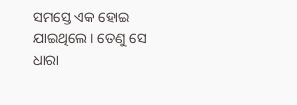ସମସ୍ତେ ଏକ ହୋଇ ଯାଇଥିଲେ । ତେଣୁ ସେ ଧାରା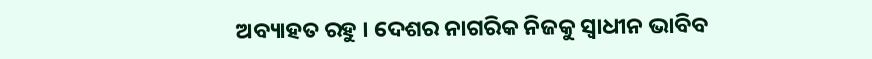ଅବ୍ୟାହତ ରହୁ । ଦେଶର ନାଗରିକ ନିଜକୁ ସ୍ୱାଧୀନ ଭାବିବ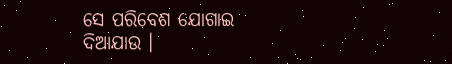ସେ ପରିବେଶ ଯୋଗାଇ ଦିଆଯାଉ ।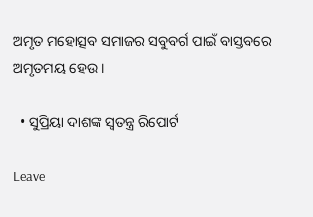ଅମୃତ ମହୋତ୍ସବ ସମାଜର ସବୁବର୍ଗ ପାଇଁ ବାସ୍ତବରେ ଅମୃତମୟ ହେଉ ।

  • ସୁପ୍ରିୟା ଦାଶଙ୍କ ସ୍ୱତନ୍ତ୍ର ରିପୋର୍ଟ

Leave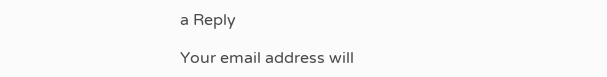a Reply

Your email address will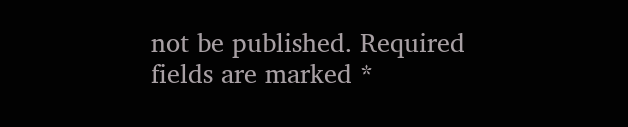not be published. Required fields are marked *